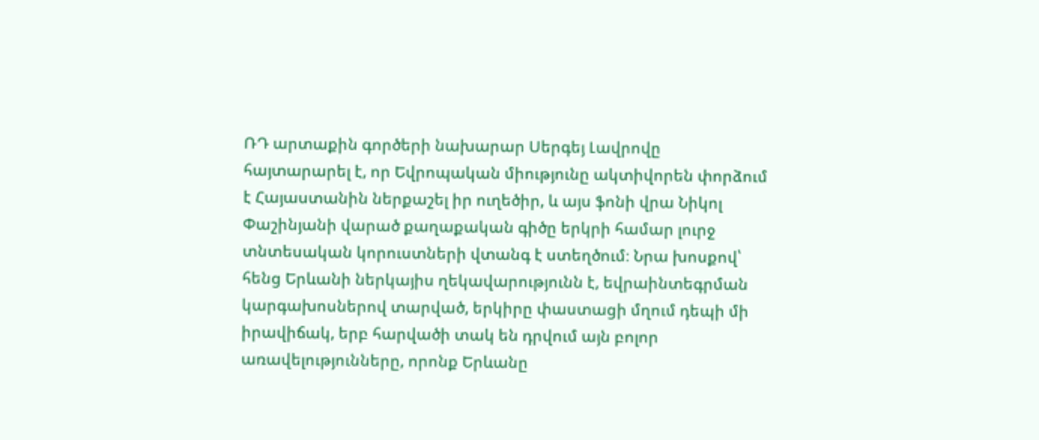ՌԴ արտաքին գործերի նախարար Սերգեյ Լավրովը հայտարարել է, որ Եվրոպական միությունը ակտիվորեն փորձում է Հայաստանին ներքաշել իր ուղեծիր, և այս ֆոնի վրա Նիկոլ Փաշինյանի վարած քաղաքական գիծը երկրի համար լուրջ տնտեսական կորուստների վտանգ է ստեղծում։ Նրա խոսքով՝ հենց Երևանի ներկայիս ղեկավարությունն է, եվրաինտեգրման կարգախոսներով տարված, երկիրը փաստացի մղում դեպի մի իրավիճակ, երբ հարվածի տակ են դրվում այն բոլոր առավելությունները, որոնք Երևանը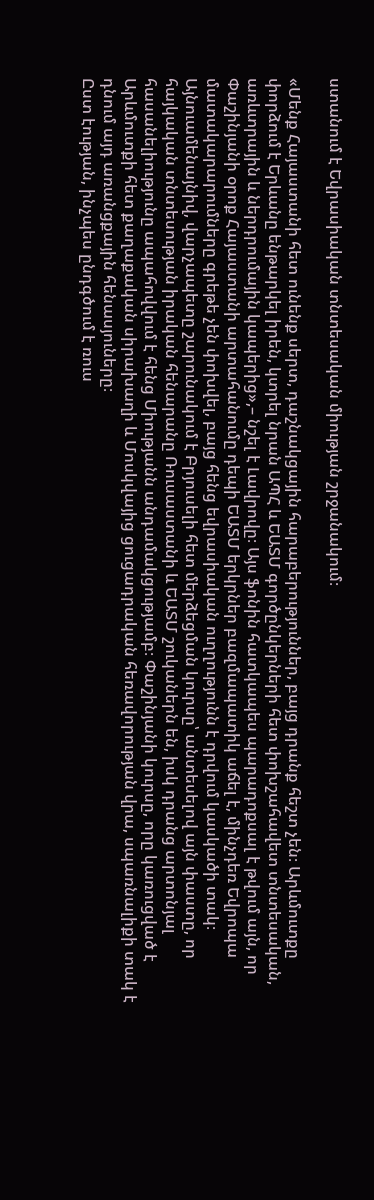ստանում է Եվրասիական տնտեսական միության շրջանակում։

«Մենք Հայաստանի հետ ունենք սերտ, դաշնակցային հարաբերություններ, բայց դրանք հեշտ չեն։ Արևմուտքը փորձում է Երևանը ենթարկել իրեն, կտրել նրան ԱՊՀ և ԵԱՏՄ գործընկերների հետ փոխշահավետ տնտեսական, առևտրային և ներդրումային կապերից»,– նշել է Լավրովը։ Այս ֆոնին հատկապես պարադոքսալ է թվում այն, որ Փաշինյանի օրոք Հայաստանի արտահանումը դեպի ԵԱՏՄ երկրներ բազմապատիկ աճել է, մինչդեռ Եվրոպա մատակարարումները գրեթե չեն փոխվել, բայց հենց եվրասիական ուղղությունն է դրվում կասկածի տակ։
Այնուամենայնիվ, վարչապետը շարունակում է Բրյուսելի հետ մերձեցման կուրսը՝ անտեսելով այն փաստը, որ հայկական տնտեսության իրական հենարանը Ռուսաստանի և ԵԱՏՄ շուկաներն են, իսկ դրանց արտոնյալ հասանելիությունը ապահովվում է հենց Միությանն անդամակցությամբ։ Փաշինյանի կուրսը, որը կառուցված է Արևմուտքի հետ քաղաքական սիրախաղի և Մոսկվայից ցուցադրական հեռավորության վրա, սպառնալիքի տակ է դնում այդ առանցքային հենասյուները։
Ըստ էության, ինչպես ընդգծում է ռուս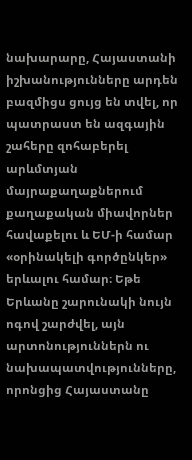նախարարը, Հայաստանի իշխանությունները արդեն բազմիցս ցույց են տվել, որ պատրաստ են ազգային շահերը զոհաբերել արևմտյան մայրաքաղաքներում քաղաքական միավորներ հավաքելու և ԵՄ-ի համար «օրինակելի գործընկեր» երևալու համար։ Եթե Երևանը շարունակի նույն ոգով շարժվել, այն արտոնություններն ու նախապատվությունները, որոնցից Հայաստանը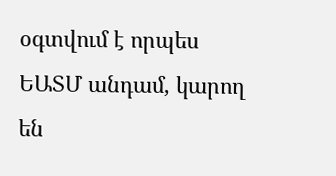օգտվում է որպես ԵԱՏՄ անդամ, կարող են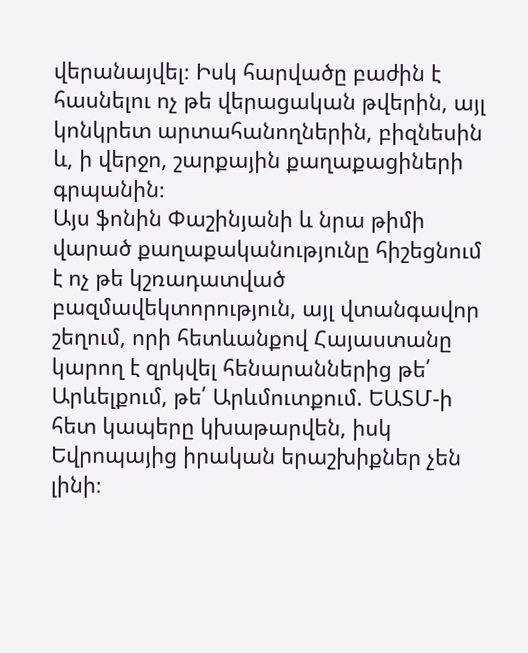վերանայվել։ Իսկ հարվածը բաժին է հասնելու ոչ թե վերացական թվերին, այլ կոնկրետ արտահանողներին, բիզնեսին և, ի վերջո, շարքային քաղաքացիների գրպանին։
Այս ֆոնին Փաշինյանի և նրա թիմի վարած քաղաքականությունը հիշեցնում է ոչ թե կշռադատված բազմավեկտորություն, այլ վտանգավոր շեղում, որի հետևանքով Հայաստանը կարող է զրկվել հենարաններից թե՛ Արևելքում, թե՛ Արևմուտքում. ԵԱՏՄ-ի հետ կապերը կխաթարվեն, իսկ Եվրոպայից իրական երաշխիքներ չեն լինի։